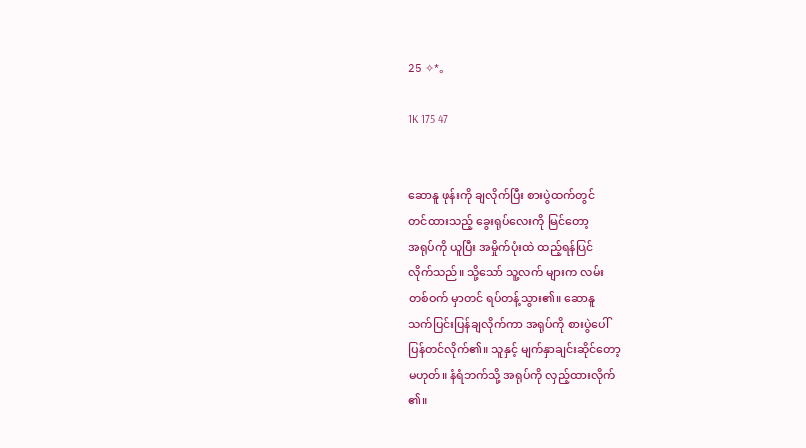25 ✧*。

1K 175 47


ဆောနူ ဖုန်းကို ချလိုက်ပြီး စားပွဲထက်တွင်
တင်ထားသည့် ခွေးရုပ်လေးကို မြင်တော့
အရုပ်ကို ယူပြီး အမှိုက်ပုံးထဲ ထည့်ရန်ပြင်
လိုက်သည်။ သို့သော် သူ့လက် များက လမ်း
တစ်ဝက် မှာတင် ရပ်တန့်သွား၏။ ဆောနူ
သက်ပြင်းပြန်ချလိုက်ကာ အရုပ်ကို စားပွဲပေါ်
ပြန်တင်လိုက်၏။ သူနှင့် မျက်နှာချင်းဆိုင်တော့
မဟုတ်။ နံရံဘက်သို့ အရုပ်ကို လှည့်ထားလိုက်
၏။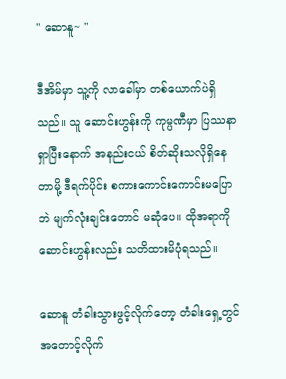" ဆောနူ~ "

ဒီအိမ်မှာ သူ့ကို လာခေါ်မှာ တစ်ယောက်ပဲရှိ
သည်။ သူ ဆောင်းဟွန်းကို ကုမ္ပဏီမှာ ပြဿနာ
ရှာပြီးနောက် အနည်းငယ် စိတ်ဆိုးသလိုရှိနေ
တာမို့ ဒီရက်ပိုင်း စကားကောင်းကောင်းမပြော
ဘဲ မျက်လုံးချင်းတောင် မဆုံပေ။ ထိုအရာကို
ဆောင်းဟွန်းလည်း သတိထားမိပုံရသည်။

ဆောနူ တံခါးသွားဖွင့်လိုက်တော့ တံခါးရှေ့တွင်
အတောင့်လိုက်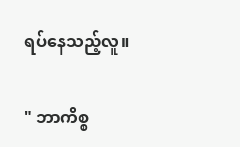ရပ်နေသည့်လူ။

" ဘာကိစ္စ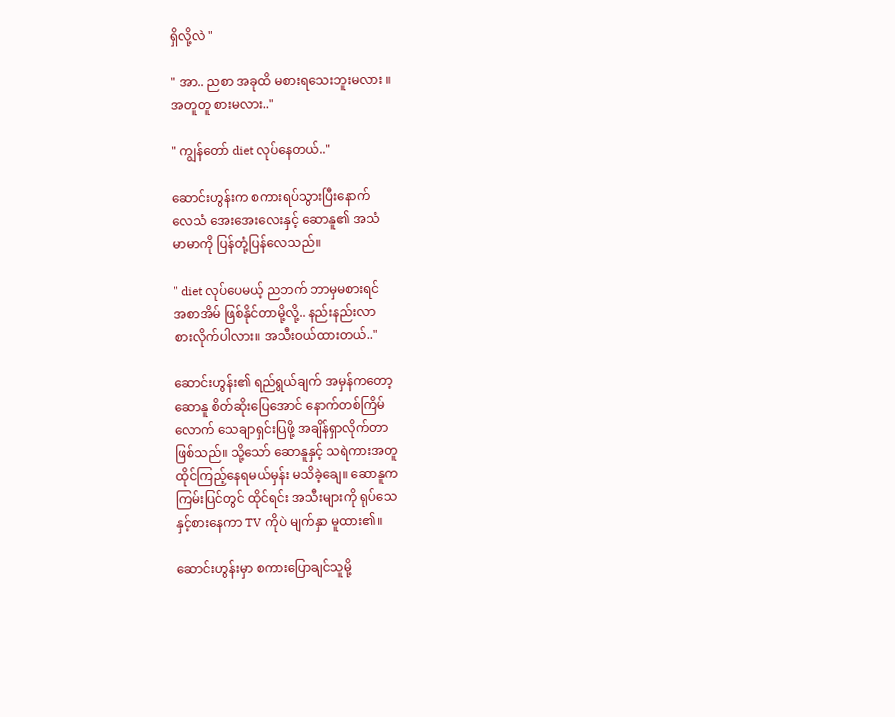ရှိလို့လဲ "

" အာ.. ညစာ အခုထိ မစားရသေးဘူးမလား ။
အတူတူ စားမလား.."

" ကျွန်တော် diet လုပ်နေတယ်.."

ဆောင်းဟွန်းက စကားရပ်သွားပြီးနောက်
လေသံ အေးအေးလေးနှင့် ဆောနူ၏ အသံ
မာမာကို ပြန်တုံ့ပြန်လေသည်။

" diet လုပ်ပေမယ့် ညဘက် ဘာမှမစားရင်
အစာအိမ် ဖြစ်နိုင်တာမို့လို့.. နည်းနည်းလာ
စားလိုက်ပါလား။ အသီးဝယ်ထားတယ်.."

ဆောင်းဟွန်း၏ ရည်ရွယ်ချက် အမှန်ကတော့
ဆောနူ စိတ်ဆိုးပြေအောင် နောက်တစ်ကြိမ်
လောက် သေချာရှင်းပြဖို့ အချိန်ရှာလိုက်တာ
ဖြစ်သည်။ သို့သော် ဆောနူနှင့် သရဲကားအတူ
ထိုင်ကြည့်နေရမယ်မှန်း မသိခဲ့ချေ။ ဆောနူက
ကြမ်းပြင်တွင် ထိုင်ရင်း အသီးများကို ရုပ်သေ
နှင့်စားနေကာ TV ကိုပဲ မျက်နှာ မူထား၏။

ဆောင်းဟွန်းမှာ စကားပြောချင်သူမို့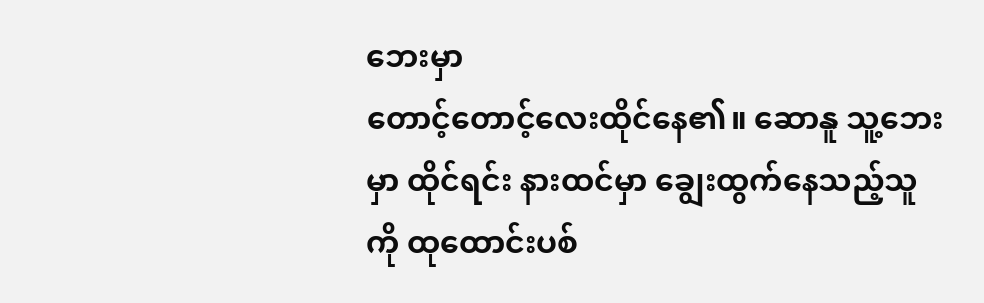ဘေးမှာ
တောင့်တောင့်လေးထိုင်နေ၏။ ဆောနူ သူ့ဘေး
မှာ ထိုင်ရင်း နားထင်မှာ ချွေးထွက်နေသည့်သူ
ကို ထုထောင်းပစ်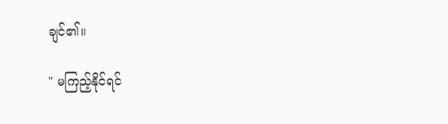ချင်၏။

" မကြည့်နိုင်ရင်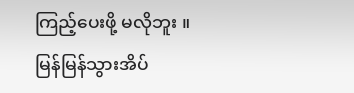ကြည့်ပေးဖို့ မလိုဘူး ။
မြန်မြန်သွားအိပ်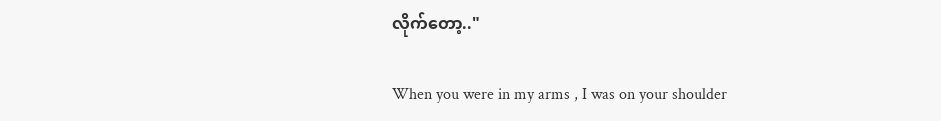လိုက်တော့.."

When you were in my arms , I was on your shoulder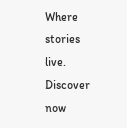Where stories live. Discover now